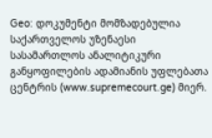Geo: დოკუმენტი მომზადებულია საქართველოს უზენაესი სასამართლოს ანალიტიკური განყოფილების ადამიანის უფლებათა ცენტრის (www.supremecourt.ge) მიერ.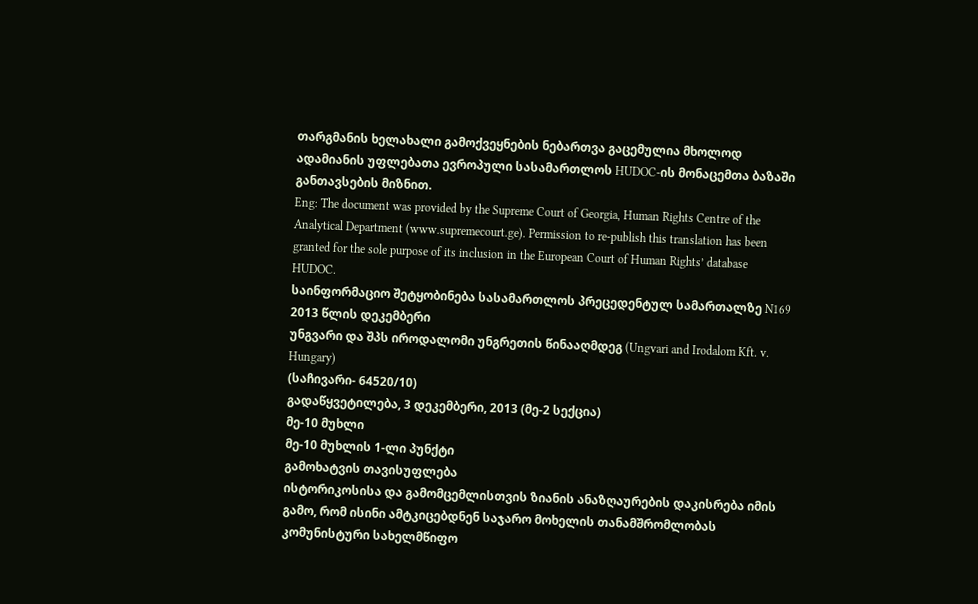თარგმანის ხელახალი გამოქვეყნების ნებართვა გაცემულია მხოლოდ ადამიანის უფლებათა ევროპული სასამართლოს HUDOC-ის მონაცემთა ბაზაში განთავსების მიზნით.
Eng: The document was provided by the Supreme Court of Georgia, Human Rights Centre of the Analytical Department (www.supremecourt.ge). Permission to re-publish this translation has been granted for the sole purpose of its inclusion in the European Court of Human Rights’ database HUDOC.
საინფორმაციო შეტყობინება სასამართლოს პრეცედენტულ სამართალზე N169
2013 წლის დეკემბერი
უნგვარი და შპს იროდალომი უნგრეთის წინააღმდეგ (Ungvari and Irodalom Kft. v. Hungary)
(საჩივარი- 64520/10)
გადაწყვეტილება, 3 დეკემბერი, 2013 (მე-2 სექცია)
მე-10 მუხლი
მე-10 მუხლის 1-ლი პუნქტი
გამოხატვის თავისუფლება
ისტორიკოსისა და გამომცემლისთვის ზიანის ანაზღაურების დაკისრება იმის გამო, რომ ისინი ამტკიცებდნენ საჯარო მოხელის თანამშრომლობას კომუნისტური სახელმწიფო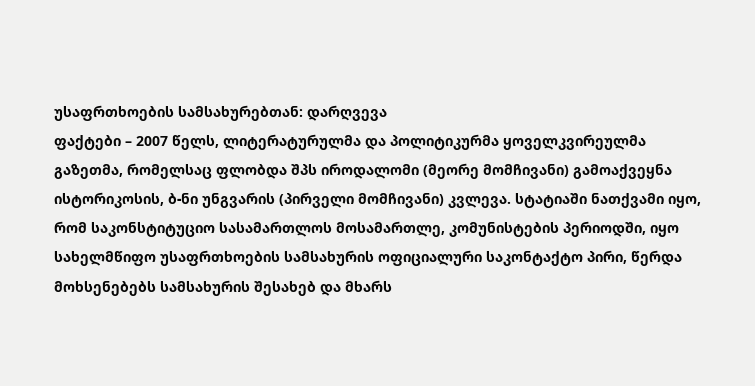უსაფრთხოების სამსახურებთან: დარღვევა
ფაქტები – 2007 წელს, ლიტერატურულმა და პოლიტიკურმა ყოველკვირეულმა გაზეთმა, რომელსაც ფლობდა შპს იროდალომი (მეორე მომჩივანი) გამოაქვეყნა ისტორიკოსის, ბ-ნი უნგვარის (პირველი მომჩივანი) კვლევა. სტატიაში ნათქვამი იყო, რომ საკონსტიტუციო სასამართლოს მოსამართლე, კომუნისტების პერიოდში, იყო სახელმწიფო უსაფრთხოების სამსახურის ოფიციალური საკონტაქტო პირი, წერდა მოხსენებებს სამსახურის შესახებ და მხარს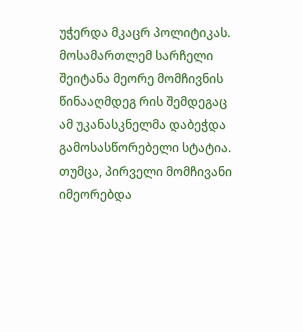უჭერდა მკაცრ პოლიტიკას. მოსამართლემ სარჩელი შეიტანა მეორე მომჩივნის წინააღმდეგ რის შემდეგაც ამ უკანასკნელმა დაბეჭდა გამოსასწორებელი სტატია. თუმცა, პირველი მომჩივანი იმეორებდა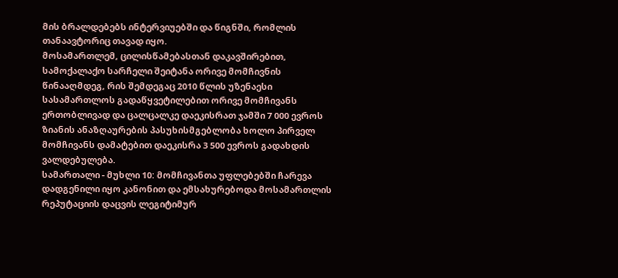მის ბრალდებებს ინტერვიუებში და წიგნში, რომლის თანაავტორიც თავად იყო.
მოსამართლემ, ცილისწამებასთან დაკავშირებით, სამოქალაქო სარჩელი შეიტანა ორივე მომჩივნის წინააღმდეგ, რის შემდეგაც 2010 წლის უზენაესი სასამართლოს გადაწყვეტილებით ორივე მომჩივანს ერთობლივად და ცალცალკე დაეკისრათ ჯამში 7 000 ევროს ზიანის ანაზღაურების პასუხისმგებლობა ხოლო პირველ მომჩივანს დამატებით დაეკისრა 3 500 ევროს გადახდის ვალდებულება.
სამართალი - მუხლი 10: მომჩივანთა უფლებებში ჩარევა დადგენილი იყო კანონით და ემსახურებოდა მოსამართლის რეპუტაციის დაცვის ლეგიტიმურ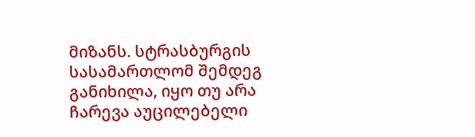მიზანს. სტრასბურგის სასამართლომ შემდეგ განიხილა, იყო თუ არა ჩარევა აუცილებელი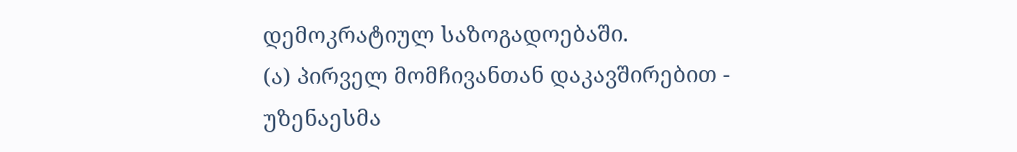დემოკრატიულ საზოგადოებაში.
(ა) პირველ მომჩივანთან დაკავშირებით - უზენაესმა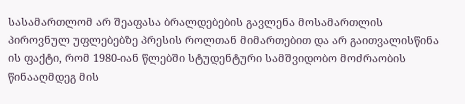სასამართლომ არ შეაფასა ბრალდებების გავლენა მოსამართლის პიროვნულ უფლებებზე პრესის როლთან მიმართებით და არ გაითვალისწინა ის ფაქტი, რომ 1980-იან წლებში სტუდენტური სამშვიდობო მოძრაობის წინააღმდეგ მის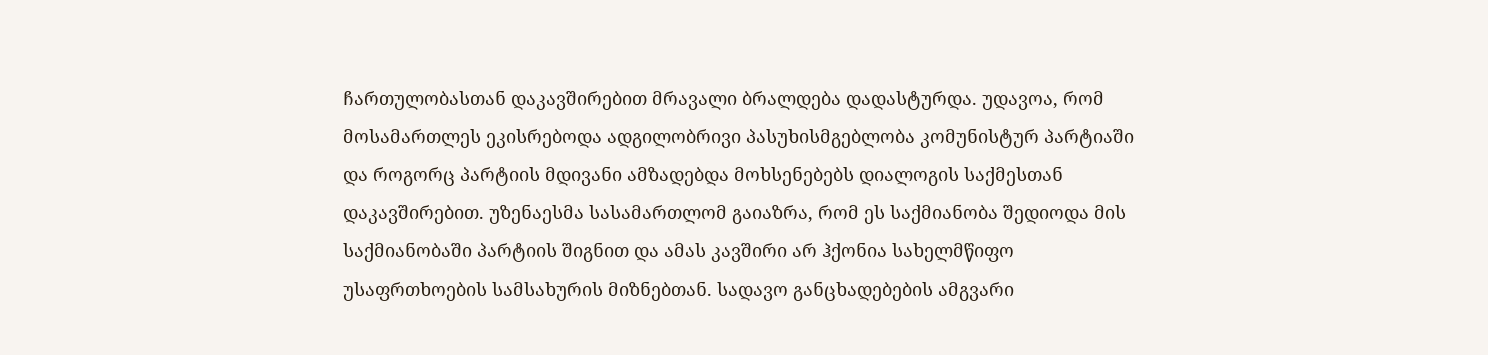ჩართულობასთან დაკავშირებით მრავალი ბრალდება დადასტურდა. უდავოა, რომ მოსამართლეს ეკისრებოდა ადგილობრივი პასუხისმგებლობა კომუნისტურ პარტიაში და როგორც პარტიის მდივანი ამზადებდა მოხსენებებს დიალოგის საქმესთან დაკავშირებით. უზენაესმა სასამართლომ გაიაზრა, რომ ეს საქმიანობა შედიოდა მის საქმიანობაში პარტიის შიგნით და ამას კავშირი არ ჰქონია სახელმწიფო უსაფრთხოების სამსახურის მიზნებთან. სადავო განცხადებების ამგვარი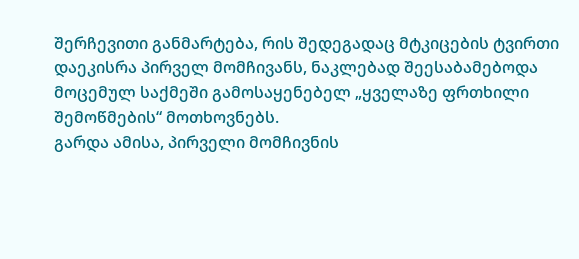შერჩევითი განმარტება, რის შედეგადაც მტკიცების ტვირთი დაეკისრა პირველ მომჩივანს, ნაკლებად შეესაბამებოდა მოცემულ საქმეში გამოსაყენებელ „ყველაზე ფრთხილი შემოწმების“ მოთხოვნებს.
გარდა ამისა, პირველი მომჩივნის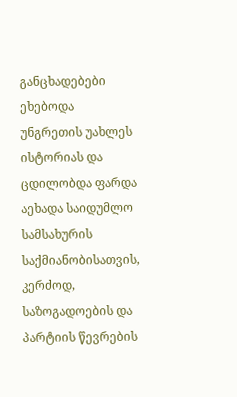განცხადებები ეხებოდა უნგრეთის უახლეს ისტორიას და ცდილობდა ფარდა აეხადა საიდუმლო სამსახურის საქმიანობისათვის, კერძოდ, საზოგადოების და პარტიის წევრების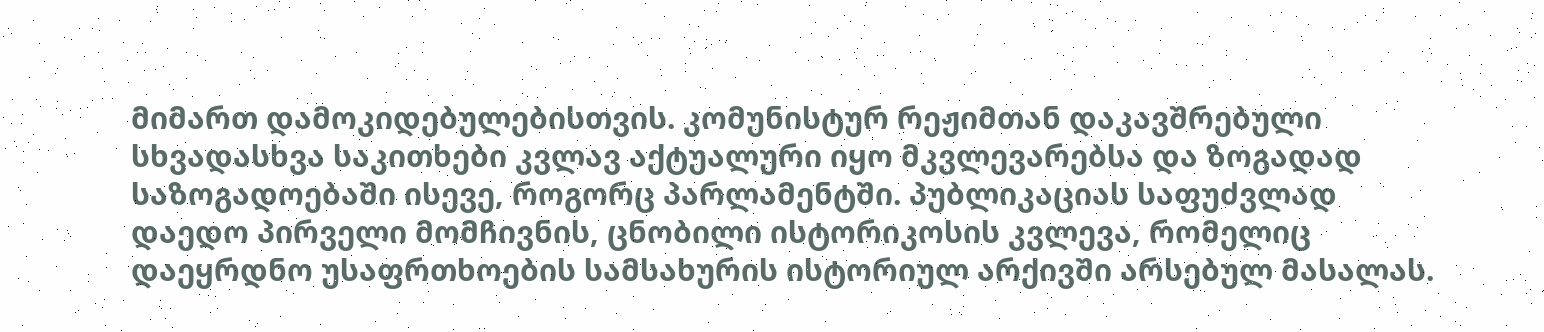მიმართ დამოკიდებულებისთვის. კომუნისტურ რეჟიმთან დაკავშრებული სხვადასხვა საკითხები კვლავ აქტუალური იყო მკვლევარებსა და ზოგადად საზოგადოებაში ისევე, როგორც პარლამენტში. პუბლიკაციას საფუძვლად დაედო პირველი მომჩივნის, ცნობილი ისტორიკოსის კვლევა, რომელიც დაეყრდნო უსაფრთხოების სამსახურის ისტორიულ არქივში არსებულ მასალას.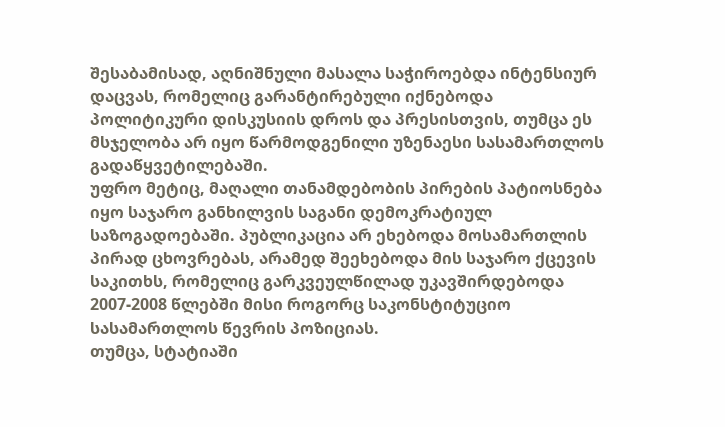შესაბამისად, აღნიშნული მასალა საჭიროებდა ინტენსიურ დაცვას, რომელიც გარანტირებული იქნებოდა პოლიტიკური დისკუსიის დროს და პრესისთვის, თუმცა ეს მსჯელობა არ იყო წარმოდგენილი უზენაესი სასამართლოს გადაწყვეტილებაში.
უფრო მეტიც, მაღალი თანამდებობის პირების პატიოსნება იყო საჯარო განხილვის საგანი დემოკრატიულ საზოგადოებაში. პუბლიკაცია არ ეხებოდა მოსამართლის პირად ცხოვრებას, არამედ შეეხებოდა მის საჯარო ქცევის საკითხს, რომელიც გარკვეულწილად უკავშირდებოდა 2007-2008 წლებში მისი როგორც საკონსტიტუციო სასამართლოს წევრის პოზიციას.
თუმცა, სტატიაში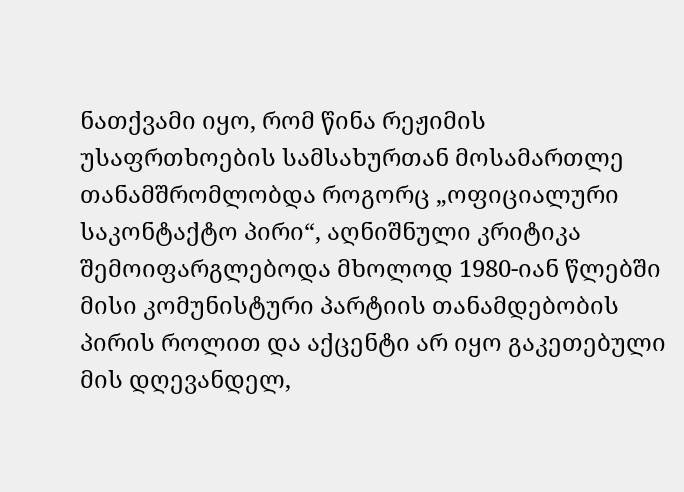ნათქვამი იყო, რომ წინა რეჟიმის უსაფრთხოების სამსახურთან მოსამართლე თანამშრომლობდა როგორც „ოფიციალური საკონტაქტო პირი“, აღნიშნული კრიტიკა შემოიფარგლებოდა მხოლოდ 1980-იან წლებში მისი კომუნისტური პარტიის თანამდებობის პირის როლით და აქცენტი არ იყო გაკეთებული მის დღევანდელ,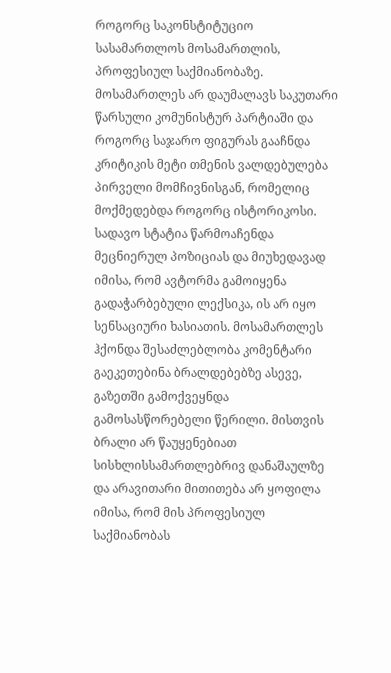როგორც საკონსტიტუციო სასამართლოს მოსამართლის, პროფესიულ საქმიანობაზე. მოსამართლეს არ დაუმალავს საკუთარი წარსული კომუნისტურ პარტიაში და როგორც საჯარო ფიგურას გააჩნდა კრიტიკის მეტი თმენის ვალდებულება პირველი მომჩივნისგან, რომელიც მოქმედებდა როგორც ისტორიკოსი.
სადავო სტატია წარმოაჩენდა მეცნიერულ პოზიციას და მიუხედავად იმისა, რომ ავტორმა გამოიყენა გადაჭარბებული ლექსიკა, ის არ იყო სენსაციური ხასიათის. მოსამართლეს ჰქონდა შესაძლებლობა კომენტარი გაეკეთებინა ბრალდებებზე ასევე, გაზეთში გამოქვეყნდა გამოსასწორებელი წერილი. მისთვის ბრალი არ წაუყენებიათ სისხლისსამართლებრივ დანაშაულზე და არავითარი მითითება არ ყოფილა იმისა, რომ მის პროფესიულ საქმიანობას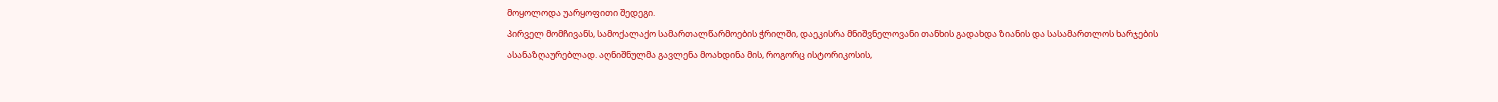მოყოლოდა უარყოფითი შედეგი.
პირველ მომჩივანს, სამოქალაქო სამართალწარმოების ჭრილში, დაეკისრა მნიშვნელოვანი თანხის გადახდა ზიანის და სასამართლოს ხარჯების ასანაზღაურებლად. აღნიშნულმა გავლენა მოახდინა მის, როგორც ისტორიკოსის,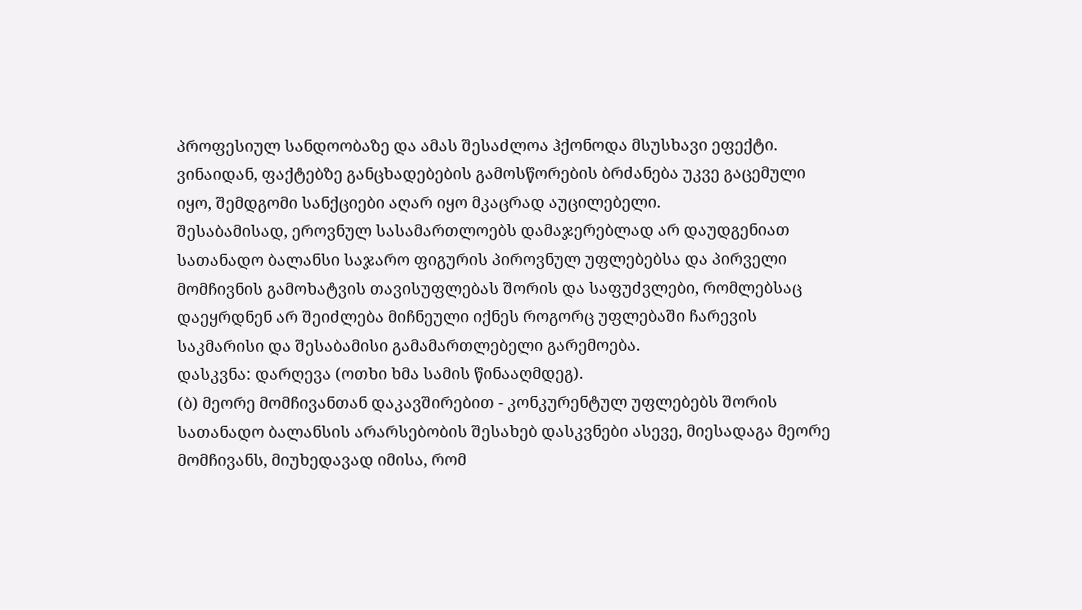პროფესიულ სანდოობაზე და ამას შესაძლოა ჰქონოდა მსუსხავი ეფექტი. ვინაიდან, ფაქტებზე განცხადებების გამოსწორების ბრძანება უკვე გაცემული იყო, შემდგომი სანქციები აღარ იყო მკაცრად აუცილებელი.
შესაბამისად, ეროვნულ სასამართლოებს დამაჯერებლად არ დაუდგენიათ სათანადო ბალანსი საჯარო ფიგურის პიროვნულ უფლებებსა და პირველი მომჩივნის გამოხატვის თავისუფლებას შორის და საფუძვლები, რომლებსაც დაეყრდნენ არ შეიძლება მიჩნეული იქნეს როგორც უფლებაში ჩარევის საკმარისი და შესაბამისი გამამართლებელი გარემოება.
დასკვნა: დარღევა (ოთხი ხმა სამის წინააღმდეგ).
(ბ) მეორე მომჩივანთან დაკავშირებით - კონკურენტულ უფლებებს შორის სათანადო ბალანსის არარსებობის შესახებ დასკვნები ასევე, მიესადაგა მეორე მომჩივანს, მიუხედავად იმისა, რომ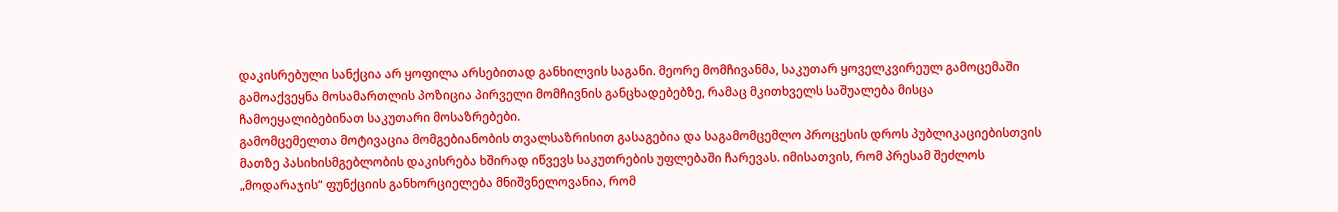დაკისრებული სანქცია არ ყოფილა არსებითად განხილვის საგანი. მეორე მომჩივანმა, საკუთარ ყოველკვირეულ გამოცემაში გამოაქვეყნა მოსამართლის პოზიცია პირველი მომჩივნის განცხადებებზე, რამაც მკითხველს საშუალება მისცა ჩამოეყალიბებინათ საკუთარი მოსაზრებები.
გამომცემელთა მოტივაცია მომგებიანობის თვალსაზრისით გასაგებია და საგამომცემლო პროცესის დროს პუბლიკაციებისთვის მათზე პასიხისმგებლობის დაკისრება ხშირად იწვევს საკუთრების უფლებაში ჩარევას. იმისათვის, რომ პრესამ შეძლოს „მოდარაჯის“ ფუნქციის განხორციელება მნიშვნელოვანია, რომ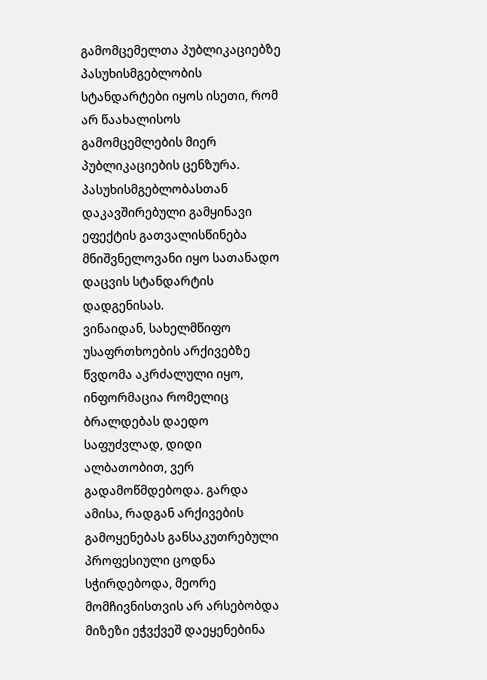გამომცემელთა პუბლიკაციებზე პასუხისმგებლობის სტანდარტები იყოს ისეთი, რომ არ წაახალისოს გამომცემლების მიერ პუბლიკაციების ცენზურა. პასუხისმგებლობასთან დაკავშირებული გამყინავი ეფექტის გათვალისწინება მნიშვნელოვანი იყო სათანადო დაცვის სტანდარტის დადგენისას.
ვინაიდან, სახელმწიფო უსაფრთხოების არქივებზე წვდომა აკრძალული იყო, ინფორმაცია რომელიც ბრალდებას დაედო საფუძვლად, დიდი ალბათობით, ვერ გადამოწმდებოდა. გარდა ამისა, რადგან არქივების გამოყენებას განსაკუთრებული პროფესიული ცოდნა სჭირდებოდა, მეორე მომჩივნისთვის არ არსებობდა მიზეზი ეჭვქვეშ დაეყენებინა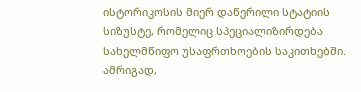ისტორიკოსის მიერ დაწერილი სტატიის სიზუსტე, რომელიც სპეციალიზირდება სახელმწიფო უსაფრთხოების საკითხებში. ამრიგად,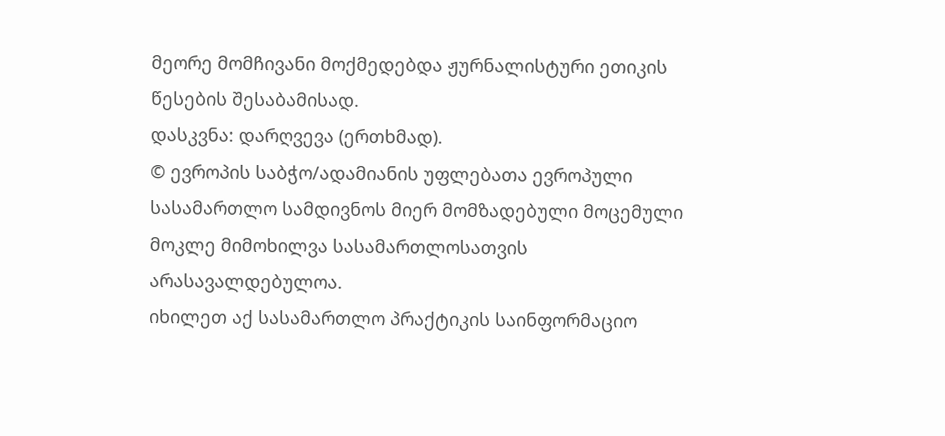მეორე მომჩივანი მოქმედებდა ჟურნალისტური ეთიკის წესების შესაბამისად.
დასკვნა: დარღვევა (ერთხმად).
© ევროპის საბჭო/ადამიანის უფლებათა ევროპული სასამართლო სამდივნოს მიერ მომზადებული მოცემული მოკლე მიმოხილვა სასამართლოსათვის არასავალდებულოა.
იხილეთ აქ სასამართლო პრაქტიკის საინფორმაციო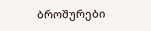ბროშურები